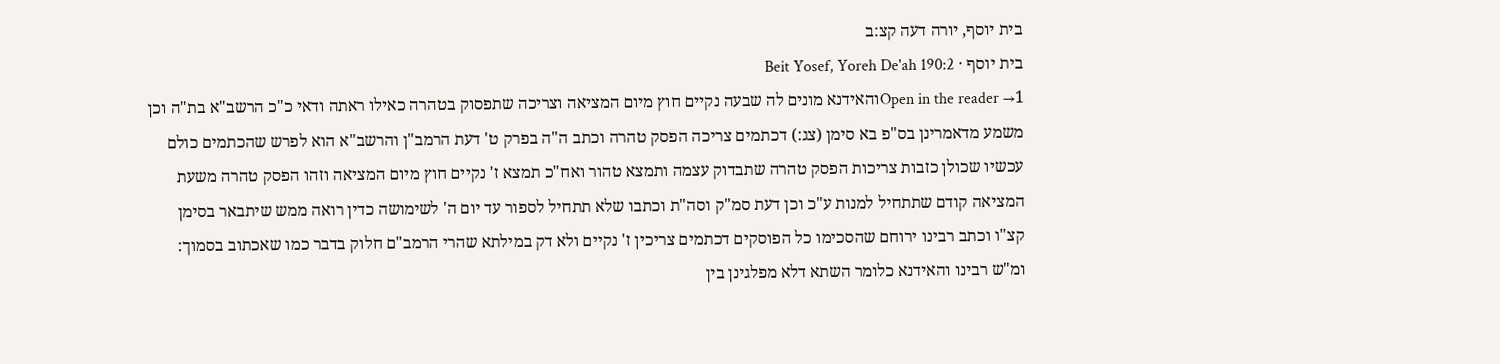בית יוסף, יורה דעה קצ:ב
בית יוסף · Beit Yosef, Yoreh De'ah 190:2
Open in the reader →1והאידנא מונים לה שבעה נקיים חוץ מיום המציאה וצריכה שתפסוק בטהרה כאילו ראתה ודאי כ"כ הרשב"א בת"ה וכן משמע מדאמרינן בס"פ בא סימן (צג:) דכתמים צריכה הפסק טהרה וכתב ה"ה בפרק ט' דעת הרמב"ן והרשב"א הוא לפרש שהכתמים כולם עכשיו שכולן כזבות צריכות הפסק טהרה שתבדוק עצמה ותמצא טהור ואח"כ תמצא ז' נקיים חוץ מיום המציאה וזהו הפסק טהרה משעת המציאה קודם שתתחיל למנות ע"כ וכן דעת סמ"ק וסה"ת וכתבו שלא תתחיל לספור עד יום ה' לשימושה כדין רואה ממש שיתבאר בסימן קצ"ו וכתב רבינו ירוחם שהסכימו כל הפוסקים דכתמים צריכין ז' נקיים ולא דק במילתא שהרי הרמב"ם חלוק בדבר כמו שאכתוב בסמוך: ומ"ש רבינו והאידנא כלומר השתא דלא מפלגינן בין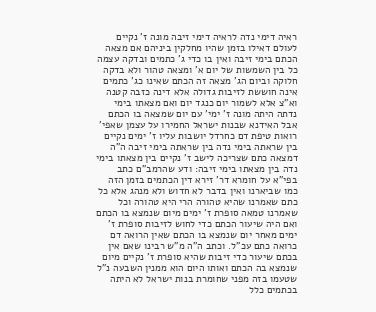ראיה דימי נדה לראיה דימי זיבה מונה ז' נקיים לעולם דאילו בזמן שהיו מחלקין ביניהם אם מצאה הכתם בימי זיבה ואין בו כדי ג' כתמים ובדקה עצמה כל בין השמשות של יום א' ומצאה טהור ולא בדקה חלוקה וביום הג' מצאה זה הכתם שאינו כג' כתמים אינה חוששת לזיבות גדולה אלא דינה כזבה קטנה וא"צ אלא לשמור יום כנגד יום ואם מצאתו בימי נדתה היתה מונה ז' ימי' עם יום שמצאה בו הכתם אבל האידנא שבנות ישראל החמירו על עצמן שאפי' רואות טיפת דם כחרדל יושבות עליו ז' ימים נקיים בין שראתה בימי נדה בין שראתה בימי זיבה ה"ה דמצאה כתם שצריכה לישב ז' נקיים בין מצאתו בימי נדה בין מצאתו בימי זיבה: ודע שהרמב"ם כתב בפי"א על חומרא דר' זירא דין הכתמים בזמן הזה כמו שביארנו ואין בדבר לא חדוש ולא מנהג אלא כל כתם שאמרנו שהיא טהורה הרי היא טהורה וכל שאמרנו טמאה סופרת ז' ימים מיום שנמצא בו הכתם ואם היה שיעור הכתם כדי לחוש לזיבות סופרת ז' ימים מאחר יום שנמצא בו הכתם שאין הרואה דם כרואה כתם עכ"ל. וכתב ה"ה מ"ש רבינו שאם אין בכתם שיעור כדי זיבות שהיא סופרת ז' נקיים מיום שנמצא בה הכתם ואותו היום הוא ממנין השבעה נ"ל שטעמו בזה מפני שחומרת בנות ישראל לא היתה בכתמים כלל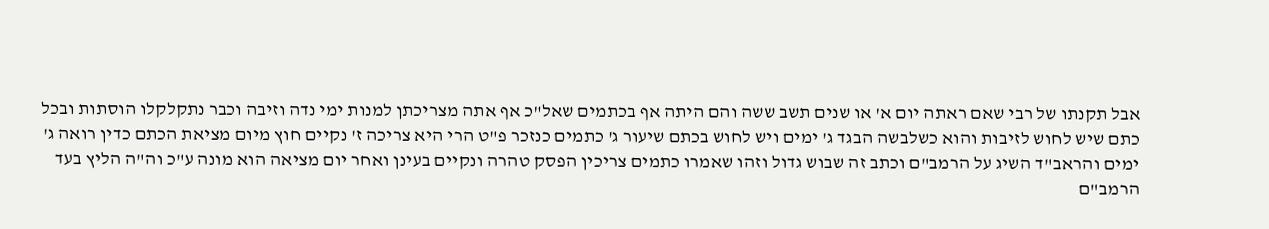אבל תקנתו של רבי שאם ראתה יום א' או שנים תשב ששה והם היתה אף בכתמים שאל"כ אף אתה מצריכתן למנות ימי נדה וזיבה וכבר נתקלקלו הוסתות ובכל כתם שיש לחוש לזיבות והוא כשלבשה הבגד ג' ימים ויש לחוש בכתם שיעור ג' כתמים כנזכר פ"ט הרי היא צריכה ז' נקיים חוץ מיום מציאת הכתם כדין רואה ג' ימים והראב"ד השיג על הרמב"ם וכתב זה שבוש גדול וזהו שאמרו כתמים צריכין הפסק טהרה ונקיים בעינן ואחר יום מציאה הוא מונה ע"כ וה"ה הליץ בעד הרמב"ם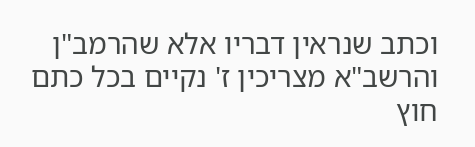וכתב שנראין דבריו אלא שהרמב"ן והרשב"א מצריכין ז' נקיים בכל כתם חוץ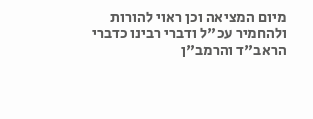מיום המציאה וכן ראוי להורות ולהחמיר עכ"ל ודברי רבינו כדברי הראב"ד והרמב"ן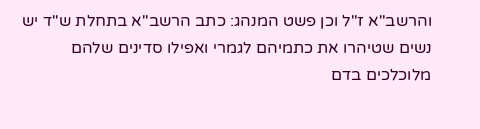והרשב"א ז"ל וכן פשט המנהג: כתב הרשב"א בתחלת ש"ד יש נשים שטיהרו את כתמיהם לגמרי ואפילו סדינים שלהם מלוכלכים בדם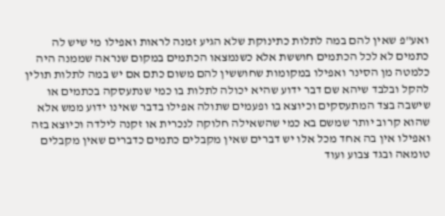ואע"פ שאין להם במה לתלות כתינוקת שלא הגיע זמנה לראות ואפילו מי שיש לה כתמים לא לכל הכתמים חוששת אלא כשנמצאו הכתמים במקום שנראה שממנה היה כלמטה מן הסינר ואפילו במקומות שחוששין להם משום כתם אם יש במה לתלות תולין להקל ובלבד שיהא שם דבר ידוע שהיא יכולה לתלות בו כמי שנתעסקה בכתמים או שישבה בצד המתעסקים וכיוצא בו ופעמים שתולה אפילו בדבר שאינו ידוע ממש אלא שהוא קרוב יותר שמשם בא כמי שהשאילה חלוקה לנכרית או זקנה לילדה וכיוצא בזה ואפילו אין בה אחד מכל אלו יש דברים שאין מקבלים כתמים כדברים שאין מקבלים טומאה ובגד צבוע ועוד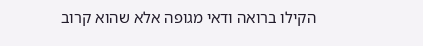הקילו ברואה ודאי מגופה אלא שהוא קרוב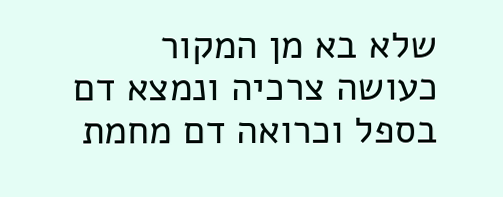שלא בא מן המקור כעושה צרכיה ונמצא דם בספל וכרואה דם מחמת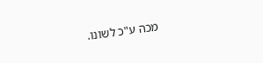מכה ע"כ לשונו.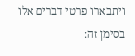ויתבארו פרטי דברים אלו בסימן זה: